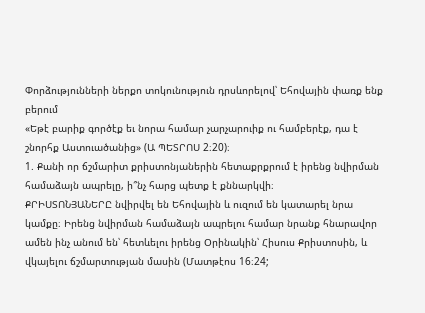Փորձությունների ներքո տոկունություն դրսևորելով՝ Եհովային փառք ենք բերում
«Եթէ բարիք գործէք եւ նորա համար չարչարուիք ու համբերէք, դա է շնորհք Աստուածանից» (Ա ՊԵՏՐՈՍ 2։20)։
1. Քանի որ ճշմարիտ քրիստոնյաներին հետաքրքրում է իրենց նվիրման համաձայն ապրելը, ի՞նչ հարց պետք է քննարկվի։
ՔՐԻՍՏՈՆՅԱՆԵՐԸ նվիրվել են Եհովային և ուզում են կատարել նրա կամքը։ Իրենց նվիրման համաձայն ապրելու համար նրանք հնարավոր ամեն ինչ անում են՝ հետևելու իրենց Օրինակին՝ Հիսուս Քրիստոսին, և վկայելու ճշմարտության մասին (Մատթէոս 16։24;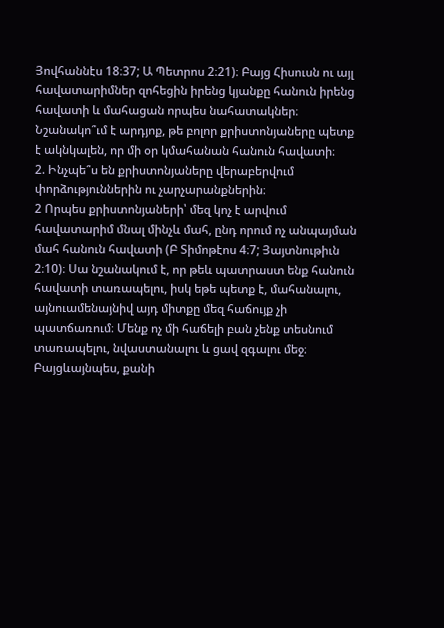Յովհաննէս 18։37; Ա Պետրոս 2։21)։ Բայց Հիսուսն ու այլ հավատարիմներ զոհեցին իրենց կյանքը հանուն իրենց հավատի և մահացան որպես նահատակներ։ Նշանակո՞ւմ է արդյոք, թե բոլոր քրիստոնյաները պետք է ակնկալեն, որ մի օր կմահանան հանուն հավատի։
2. Ինչպե՞ս են քրիստոնյաները վերաբերվում փորձություններին ու չարչարանքներին։
2 Որպես քրիստոնյաների՝ մեզ կոչ է արվում հավատարիմ մնալ մինչև մահ, ընդ որում ոչ անպայման մահ հանուն հավատի (Բ Տիմոթէոս 4։7; Յայտնութիւն 2։10)։ Սա նշանակում է, որ թեև պատրաստ ենք հանուն հավատի տառապելու, իսկ եթե պետք է, մահանալու, այնուամենայնիվ այդ միտքը մեզ հաճույք չի պատճառում։ Մենք ոչ մի հաճելի բան չենք տեսնում տառապելու, նվաստանալու և ցավ զգալու մեջ։ Բայցևայնպես, քանի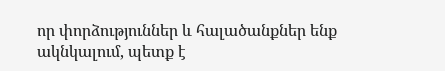որ փորձություններ և հալածանքներ ենք ակնկալում, պետք է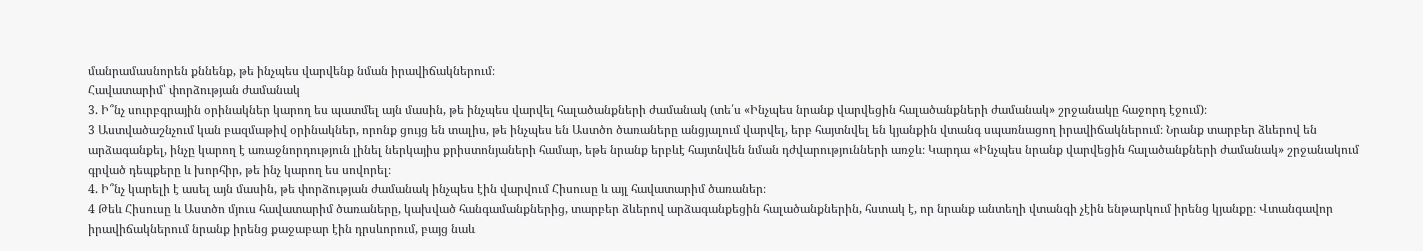մանրամասնորեն քննենք, թե ինչպես վարվենք նման իրավիճակներում։
Հավատարիմ՝ փորձության ժամանակ
3. Ի՞նչ սուրբգրային օրինակներ կարող ես պատմել այն մասին, թե ինչպես վարվել հալածանքների ժամանակ (տե՛ս «Ինչպես նրանք վարվեցին հալածանքների ժամանակ» շրջանակը հաջորդ էջում)։
3 Աստվածաշնչում կան բազմաթիվ օրինակներ, որոնք ցույց են տալիս, թե ինչպես են Աստծո ծառաները անցյալում վարվել, երբ հայտնվել են կյանքին վտանգ սպառնացող իրավիճակներում։ Նրանք տարբեր ձևերով են արձագանքել, ինչը կարող է առաջնորդություն լինել ներկայիս քրիստոնյաների համար, եթե նրանք երբևէ հայտնվեն նման դժվարությունների առջև։ Կարդա «Ինչպես նրանք վարվեցին հալածանքների ժամանակ» շրջանակում գրված դեպքերը և խորհիր, թե ինչ կարող ես սովորել։
4. Ի՞նչ կարելի է ասել այն մասին, թե փորձության ժամանակ ինչպես էին վարվում Հիսուսը և այլ հավատարիմ ծառաներ։
4 Թեև Հիսուսը և Աստծո մյուս հավատարիմ ծառաները, կախված հանգամանքներից, տարբեր ձևերով արձագանքեցին հալածանքներին, հստակ է, որ նրանք անտեղի վտանգի չէին ենթարկում իրենց կյանքը։ Վտանգավոր իրավիճակներում նրանք իրենց քաջաբար էին դրսևորում, բայց նաև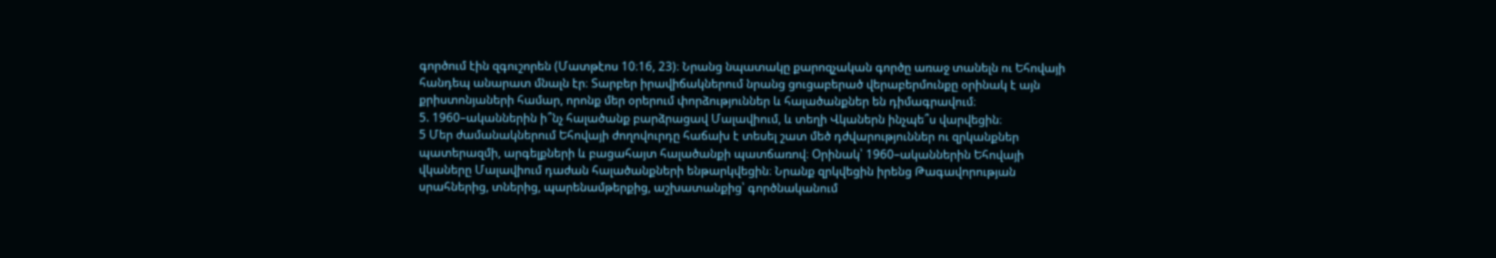գործում էին զգուշորեն (Մատթէոս 10։16, 23)։ Նրանց նպատակը քարոզչական գործը առաջ տանելն ու Եհովայի հանդեպ անարատ մնալն էր։ Տարբեր իրավիճակներում նրանց ցուցաբերած վերաբերմունքը օրինակ է այն քրիստոնյաների համար, որոնք մեր օրերում փորձություններ և հալածանքներ են դիմագրավում։
5. 1960–ականներին ի՞նչ հալածանք բարձրացավ Մալավիում, և տեղի Վկաներն ինչպե՞ս վարվեցին։
5 Մեր ժամանակներում Եհովայի ժողովուրդը հաճախ է տեսել շատ մեծ դժվարություններ ու զրկանքներ պատերազմի, արգելքների և բացահայտ հալածանքի պատճառով։ Օրինակ՝ 1960–ականներին Եհովայի վկաները Մալավիում դաժան հալածանքների ենթարկվեցին։ Նրանք զրկվեցին իրենց Թագավորության սրահներից, տներից, պարենամթերքից, աշխատանքից՝ գործնականում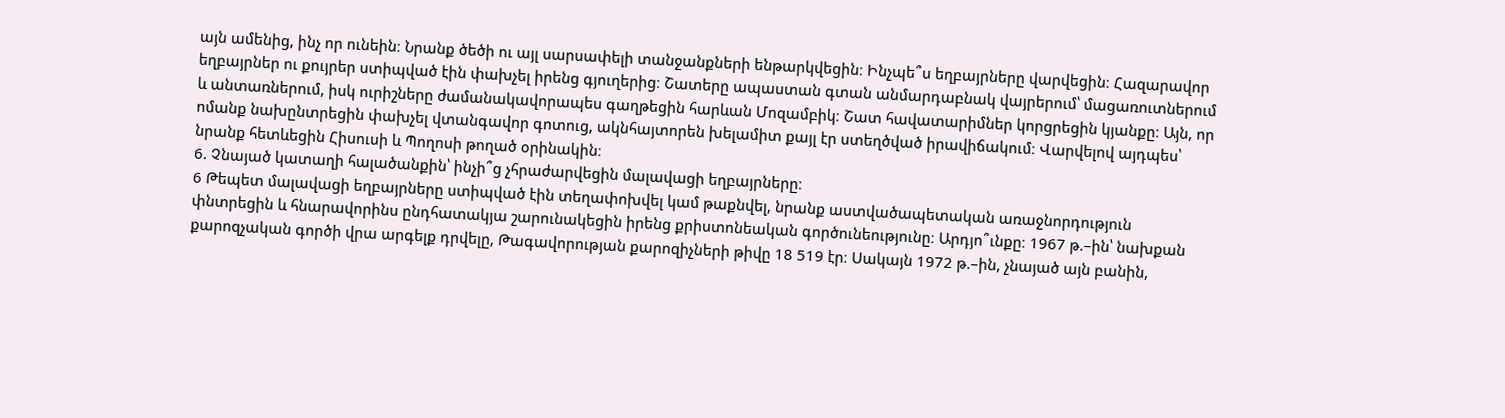այն ամենից, ինչ որ ունեին։ Նրանք ծեծի ու այլ սարսափելի տանջանքների ենթարկվեցին։ Ինչպե՞ս եղբայրները վարվեցին։ Հազարավոր եղբայրներ ու քույրեր ստիպված էին փախչել իրենց գյուղերից։ Շատերը ապաստան գտան անմարդաբնակ վայրերում՝ մացառուտներում և անտառներում, իսկ ուրիշները ժամանակավորապես գաղթեցին հարևան Մոզամբիկ։ Շատ հավատարիմներ կորցրեցին կյանքը։ Այն, որ ոմանք նախընտրեցին փախչել վտանգավոր գոտուց, ակնհայտորեն խելամիտ քայլ էր ստեղծված իրավիճակում։ Վարվելով այդպես՝ նրանք հետևեցին Հիսուսի և Պողոսի թողած օրինակին։
6. Չնայած կատաղի հալածանքին՝ ինչի՞ց չհրաժարվեցին մալավացի եղբայրները։
6 Թեպետ մալավացի եղբայրները ստիպված էին տեղափոխվել կամ թաքնվել, նրանք աստվածապետական առաջնորդություն փնտրեցին և հնարավորինս ընդհատակյա շարունակեցին իրենց քրիստոնեական գործունեությունը։ Արդյո՞ւնքը։ 1967 թ.–ին՝ նախքան քարոզչական գործի վրա արգելք դրվելը, Թագավորության քարոզիչների թիվը 18 519 էր։ Սակայն 1972 թ.–ին, չնայած այն բանին,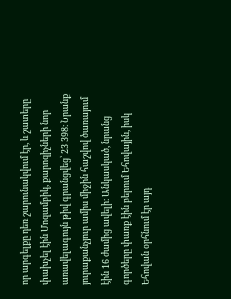որ արգելքը դեռ շարունակվում էր, և շատերը փախչել էին Մոզամբիկ, քարոզիչների նոր առավելագույն թիվ գրանցվեց՝ 23 398։ Նրանք յուրաքանչյուր ամիս միջին հաշվով ծառայում էին 16 ժամից ավելի։ Անկասկած, նրանց գործերը փառք էին բերում Եհովային, իսկ Եհովան օրհնում էր այդ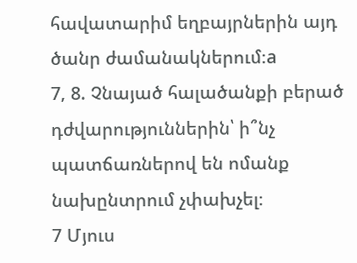հավատարիմ եղբայրներին այդ ծանր ժամանակներում։a
7, 8. Չնայած հալածանքի բերած դժվարություններին՝ ի՞նչ պատճառներով են ոմանք նախընտրում չփախչել։
7 Մյուս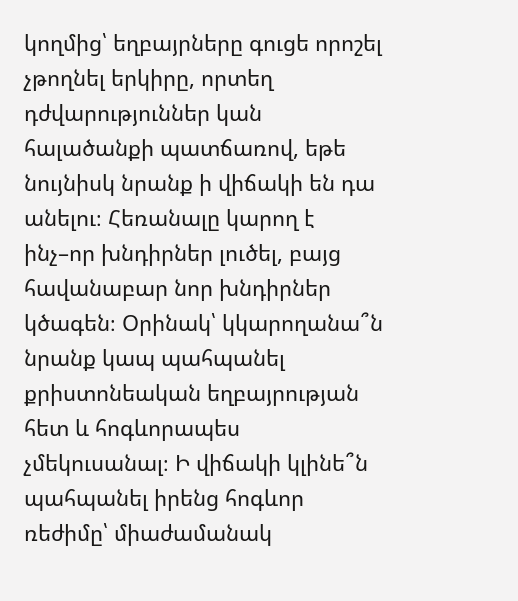կողմից՝ եղբայրները գուցե որոշել չթողնել երկիրը, որտեղ դժվարություններ կան հալածանքի պատճառով, եթե նույնիսկ նրանք ի վիճակի են դա անելու։ Հեռանալը կարող է ինչ–որ խնդիրներ լուծել, բայց հավանաբար նոր խնդիրներ կծագեն։ Օրինակ՝ կկարողանա՞ն նրանք կապ պահպանել քրիստոնեական եղբայրության հետ և հոգևորապես չմեկուսանալ։ Ի վիճակի կլինե՞ն պահպանել իրենց հոգևոր ռեժիմը՝ միաժամանակ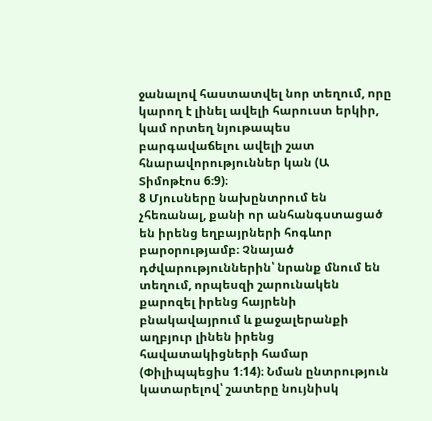ջանալով հաստատվել նոր տեղում, որը կարող է լինել ավելի հարուստ երկիր, կամ որտեղ նյութապես բարգավաճելու ավելի շատ հնարավորություններ կան (Ա Տիմոթէոս 6։9)։
8 Մյուսները նախընտրում են չհեռանալ, քանի որ անհանգստացած են իրենց եղբայրների հոգևոր բարօրությամբ։ Չնայած դժվարություններին՝ նրանք մնում են տեղում, որպեսզի շարունակեն քարոզել իրենց հայրենի բնակավայրում և քաջալերանքի աղբյուր լինեն իրենց հավատակիցների համար (Փիլիպպեցիս 1։14)։ Նման ընտրություն կատարելով՝ շատերը նույնիսկ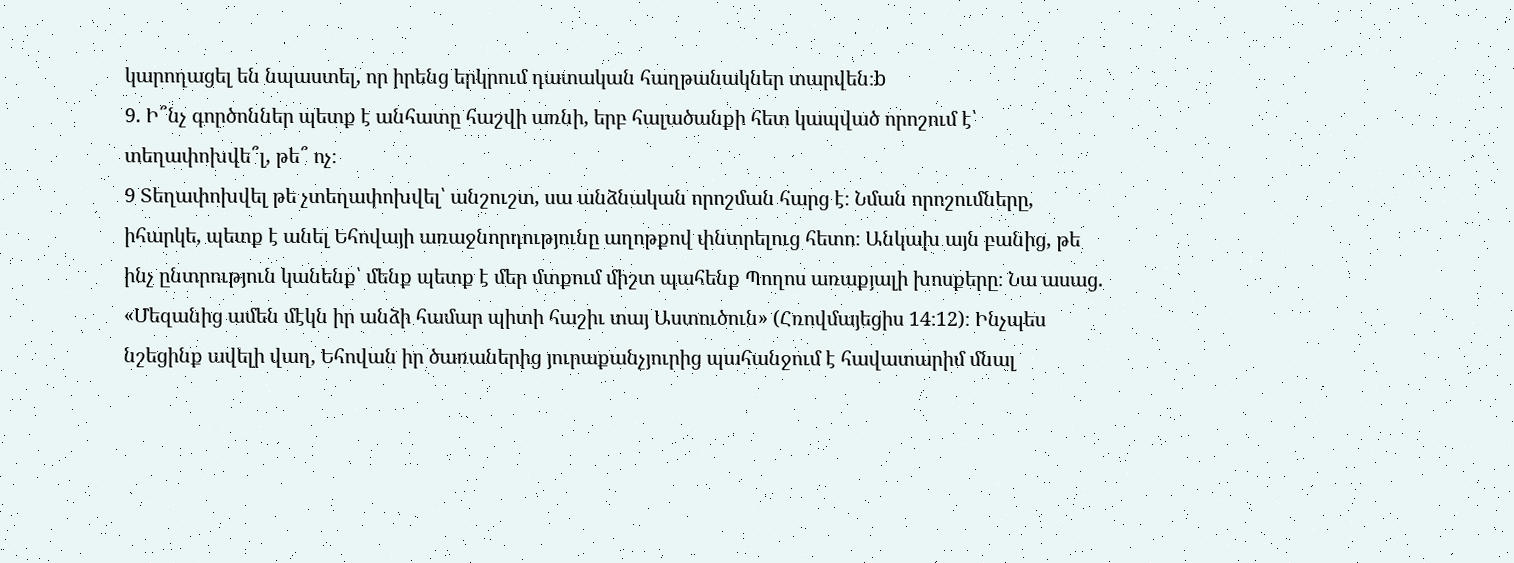կարողացել են նպաստել, որ իրենց երկրում դատական հաղթանակներ տարվեն։b
9. Ի՞նչ գործոններ պետք է անհատը հաշվի առնի, երբ հալածանքի հետ կապված որոշում է՝ տեղափոխվե՞լ, թե՞ ոչ։
9 Տեղափոխվել թե չտեղափոխվել՝ անշուշտ, սա անձնական որոշման հարց է։ Նման որոշումները, իհարկե, պետք է անել Եհովայի առաջնորդությունը աղոթքով փնտրելուց հետո։ Անկախ այն բանից, թե ինչ ընտրություն կանենք՝ մենք պետք է մեր մտքում միշտ պահենք Պողոս առաքյալի խոսքերը։ Նա ասաց. «Մեզանից ամեն մէկն իր անձի համար պիտի հաշիւ տայ Աստուծուն» (Հռովմայեցիս 14։12)։ Ինչպես նշեցինք ավելի վաղ, Եհովան իր ծառաներից յուրաքանչյուրից պահանջում է հավատարիմ մնալ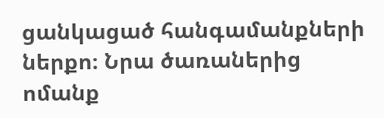ցանկացած հանգամանքների ներքո։ Նրա ծառաներից ոմանք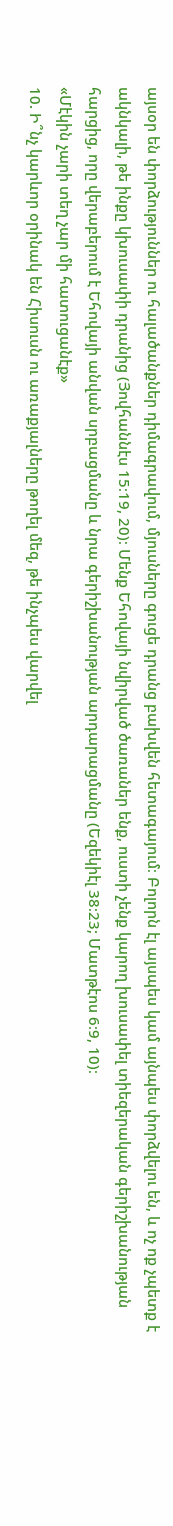այսօր են փորձություններ ու հալածանքներ դիմագրավում, մյուսները գուցե դրանց բախվեն հետագայում։ Բոլորն էլ այսպես կամ այնպես փորձվելու են, և ոչ ոք չպետք է ակնկալի, թե ինքը կխուսափի դրանից (Յովհաննէս 15։19, 20)։ Մենք Եհովայի նվիրված ծառաներ ենք, ուստի չենք կարող խուսափել տիեզերական գերիշխանության հարցից, որը վերաբերում է Եհովայի անվան սրբացմանը և նրա գերիշխանության արդարացմանը (Եզեկիէլ 38։23; Մատթէոս 6։9, 10)։
«Մէկին չարի տեղ չար մի հատուցանէք»
10. Ի՞նչ կարևոր օրինակ են Հիսուսն ու առաքյալները թողել մեզ, թե ինչպես վարվել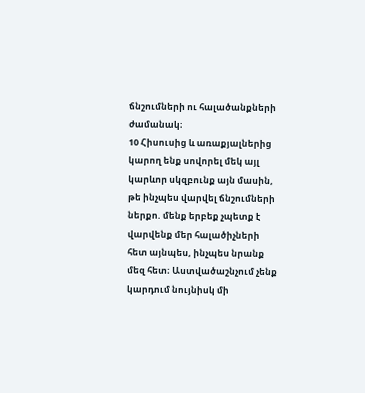ճնշումների ու հալածանքների ժամանակ։
10 Հիսուսից և առաքյալներից կարող ենք սովորել մեկ այլ կարևոր սկզբունք այն մասին, թե ինչպես վարվել ճնշումների ներքո. մենք երբեք չպետք է վարվենք մեր հալածիչների հետ այնպես, ինչպես նրանք մեզ հետ։ Աստվածաշնչում չենք կարդում նույնիսկ մի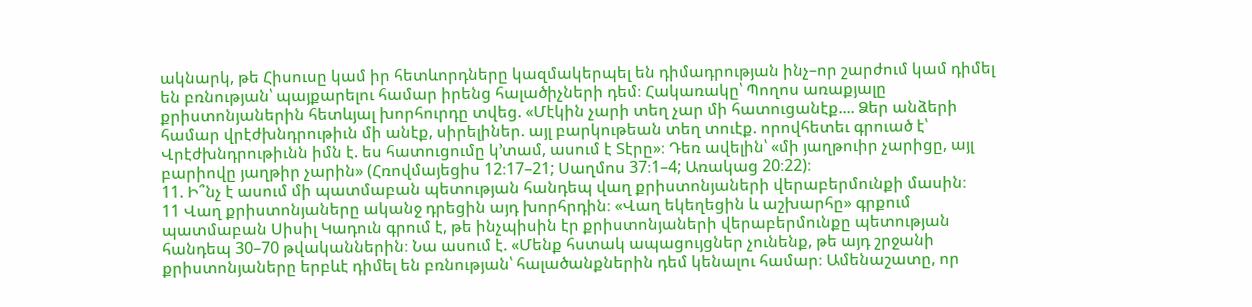ակնարկ, թե Հիսուսը կամ իր հետևորդները կազմակերպել են դիմադրության ինչ–որ շարժում կամ դիմել են բռնության՝ պայքարելու համար իրենց հալածիչների դեմ։ Հակառակը՝ Պողոս առաքյալը քրիստոնյաներին հետևյալ խորհուրդը տվեց. «Մէկին չարի տեղ չար մի հատուցանէք.... Ձեր անձերի համար վրէժխնդրութիւն մի անէք, սիրելիներ. այլ բարկութեան տեղ տուէք. որովհետեւ գրուած է՝ Վրէժխնդրութիւնն իմն է. ես հատուցումը կ’տամ, ասում է Տէրը»։ Դեռ ավելին՝ «մի յաղթուիր չարիցը, այլ բարիովը յաղթիր չարին» (Հռովմայեցիս 12։17–21; Սաղմոս 37։1–4; Առակաց 20։22)։
11. Ի՞նչ է ասում մի պատմաբան պետության հանդեպ վաղ քրիստոնյաների վերաբերմունքի մասին։
11 Վաղ քրիստոնյաները ականջ դրեցին այդ խորհրդին։ «Վաղ եկեղեցին և աշխարհը» գրքում պատմաբան Սիսիլ Կադուն գրում է, թե ինչպիսին էր քրիստոնյաների վերաբերմունքը պետության հանդեպ 30–70 թվականներին։ Նա ասում է. «Մենք հստակ ապացույցներ չունենք, թե այդ շրջանի քրիստոնյաները երբևէ դիմել են բռնության՝ հալածանքներին դեմ կենալու համար։ Ամենաշատը, որ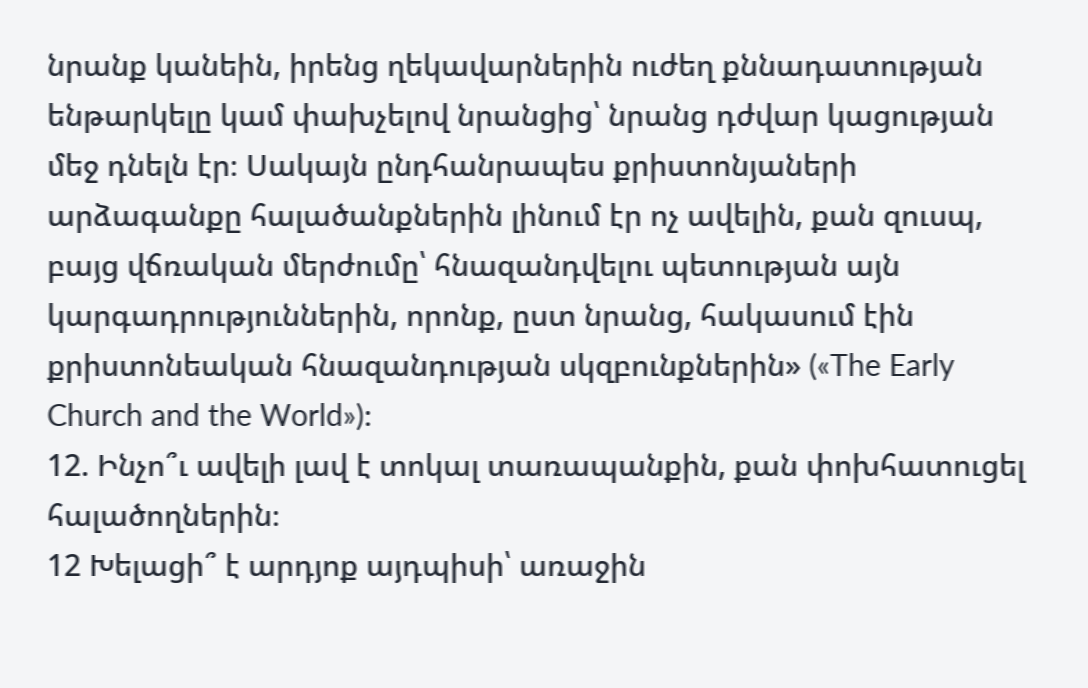նրանք կանեին, իրենց ղեկավարներին ուժեղ քննադատության ենթարկելը կամ փախչելով նրանցից՝ նրանց դժվար կացության մեջ դնելն էր։ Սակայն ընդհանրապես քրիստոնյաների արձագանքը հալածանքներին լինում էր ոչ ավելին, քան զուսպ, բայց վճռական մերժումը՝ հնազանդվելու պետության այն կարգադրություններին, որոնք, ըստ նրանց, հակասում էին քրիստոնեական հնազանդության սկզբունքներին» («The Early Church and the World»)։
12. Ինչո՞ւ ավելի լավ է տոկալ տառապանքին, քան փոխհատուցել հալածողներին։
12 Խելացի՞ է արդյոք այդպիսի՝ առաջին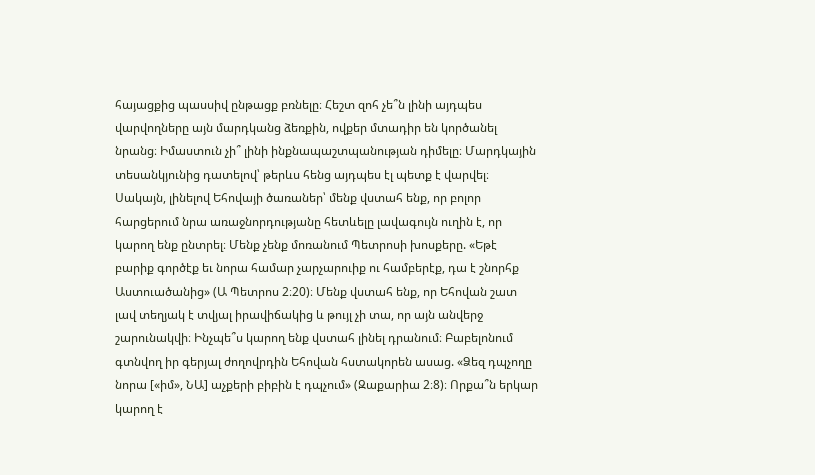հայացքից պասսիվ ընթացք բռնելը։ Հեշտ զոհ չե՞ն լինի այդպես վարվողները այն մարդկանց ձեռքին, ովքեր մտադիր են կործանել նրանց։ Իմաստուն չի՞ լինի ինքնապաշտպանության դիմելը։ Մարդկային տեսանկյունից դատելով՝ թերևս հենց այդպես էլ պետք է վարվել։ Սակայն, լինելով Եհովայի ծառաներ՝ մենք վստահ ենք, որ բոլոր հարցերում նրա առաջնորդությանը հետևելը լավագույն ուղին է, որ կարող ենք ընտրել։ Մենք չենք մոռանում Պետրոսի խոսքերը. «Եթէ բարիք գործէք եւ նորա համար չարչարուիք ու համբերէք, դա է շնորհք Աստուածանից» (Ա Պետրոս 2։20)։ Մենք վստահ ենք, որ Եհովան շատ լավ տեղյակ է տվյալ իրավիճակից և թույլ չի տա, որ այն անվերջ շարունակվի։ Ինչպե՞ս կարող ենք վստահ լինել դրանում։ Բաբելոնում գտնվող իր գերյալ ժողովրդին Եհովան հստակորեն ասաց. «Ձեզ դպչողը նորա [«իմ», ՆԱ] աչքերի բիբին է դպչում» (Զաքարիա 2։8)։ Որքա՞ն երկար կարող է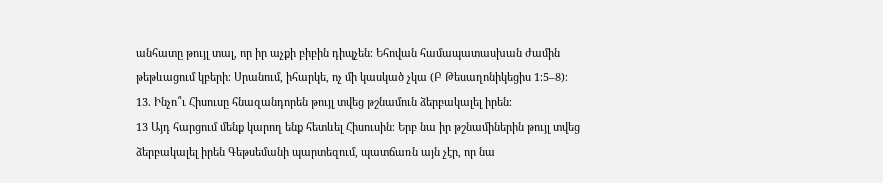անհատը թույլ տալ, որ իր աչքի բիբին դիպչեն։ Եհովան համապատասխան ժամին թեթևացում կբերի։ Սրանում, իհարկե, ոչ մի կասկած չկա (Բ Թեսաղոնիկեցիս 1։5–8)։
13. Ինչո՞ւ Հիսուսը հնազանդորեն թույլ տվեց թշնամուն ձերբակալել իրեն։
13 Այդ հարցում մենք կարող ենք հետևել Հիսուսին։ Երբ նա իր թշնամիներին թույլ տվեց ձերբակալել իրեն Գեթսեմանի պարտեզում, պատճառն այն չէր, որ նա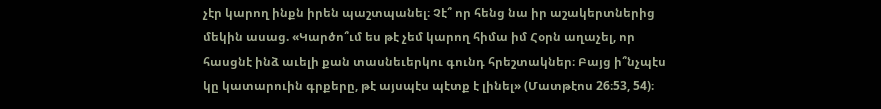չէր կարող ինքն իրեն պաշտպանել։ Չէ՞ որ հենց նա իր աշակերտներից մեկին ասաց. «Կարծո՞ւմ ես թէ չեմ կարող հիմա իմ Հօրն աղաչել, որ հասցնէ ինձ աւելի քան տասնեւերկու գունդ հրեշտակներ։ Բայց ի՞նչպէս կը կատարուին գրքերը, թէ այսպէս պէտք է լինել» (Մատթէոս 26։53, 54)։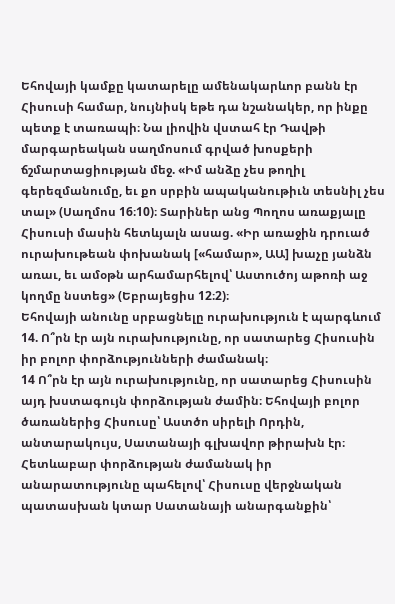Եհովայի կամքը կատարելը ամենակարևոր բանն էր Հիսուսի համար, նույնիսկ եթե դա նշանակեր, որ ինքը պետք է տառապի։ Նա լիովին վստահ էր Դավթի մարգարեական սաղմոսում գրված խոսքերի ճշմարտացիության մեջ. «Իմ անձը չես թողիլ գերեզմանումը, եւ քո սրբին ապականութիւն տեսնիլ չես տալ» (Սաղմոս 16։10)։ Տարիներ անց Պողոս առաքյալը Հիսուսի մասին հետևյալն ասաց. «Իր առաջին դրուած ուրախութեան փոխանակ [«համար», ԱԱ] խաչը յանձն առաւ, եւ ամօթն արհամարհելով՝ Աստուծոյ աթոռի աջ կողմը նստեց» (Եբրայեցիս 12։2)։
Եհովայի անունը սրբացնելը ուրախություն է պարգևում
14. Ո՞րն էր այն ուրախությունը, որ սատարեց Հիսուսին իր բոլոր փորձությունների ժամանակ։
14 Ո՞րն էր այն ուրախությունը, որ սատարեց Հիսուսին այդ խստագույն փորձության ժամին։ Եհովայի բոլոր ծառաներից Հիսուսը՝ Աստծո սիրելի Որդին, անտարակույս, Սատանայի գլխավոր թիրախն էր։ Հետևաբար փորձության ժամանակ իր անարատությունը պահելով՝ Հիսուսը վերջնական պատասխան կտար Սատանայի անարգանքին՝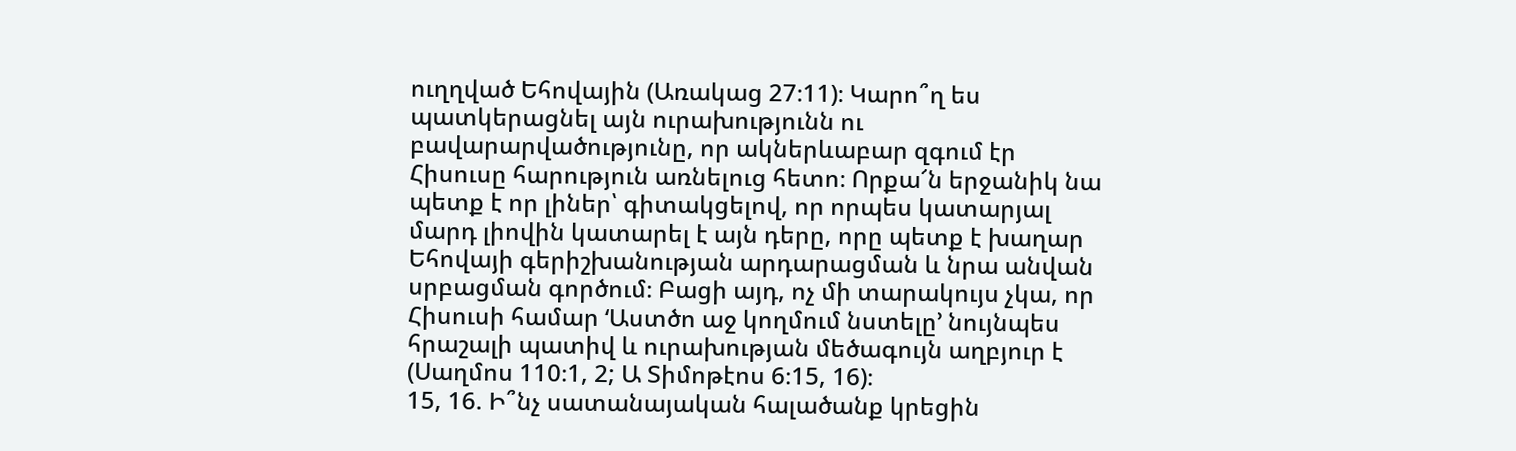ուղղված Եհովային (Առակաց 27։11)։ Կարո՞ղ ես պատկերացնել այն ուրախությունն ու բավարարվածությունը, որ ակներևաբար զգում էր Հիսուսը հարություն առնելուց հետո։ Որքա՜ն երջանիկ նա պետք է որ լիներ՝ գիտակցելով, որ որպես կատարյալ մարդ լիովին կատարել է այն դերը, որը պետք է խաղար Եհովայի գերիշխանության արդարացման և նրա անվան սրբացման գործում։ Բացի այդ, ոչ մի տարակույս չկա, որ Հիսուսի համար ‘Աստծո աջ կողմում նստելը’ նույնպես հրաշալի պատիվ և ուրախության մեծագույն աղբյուր է (Սաղմոս 110։1, 2; Ա Տիմոթէոս 6։15, 16)։
15, 16. Ի՞նչ սատանայական հալածանք կրեցին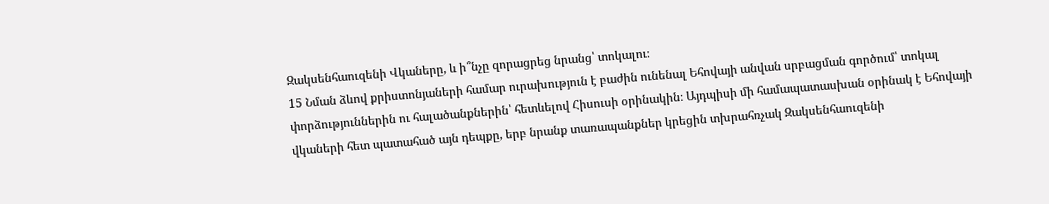Զակսենհաուզենի Վկաները, և ի՞նչը զորացրեց նրանց՝ տոկալու։
15 Նման ձևով քրիստոնյաների համար ուրախություն է բաժին ունենալ Եհովայի անվան սրբացման գործում՝ տոկալ փորձություններին ու հալածանքներին՝ հետևելով Հիսուսի օրինակին։ Այդպիսի մի համապատասխան օրինակ է Եհովայի վկաների հետ պատահած այն դեպքը, երբ նրանք տառապանքներ կրեցին տխրահռչակ Զակսենհաուզենի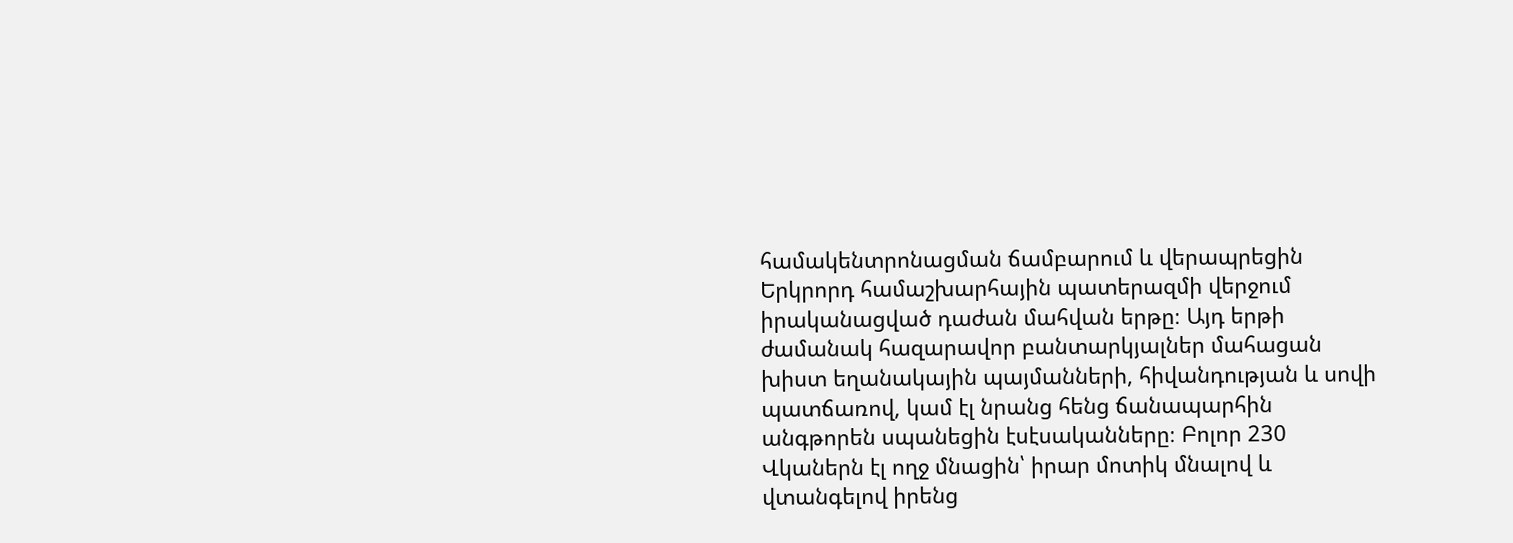համակենտրոնացման ճամբարում և վերապրեցին Երկրորդ համաշխարհային պատերազմի վերջում իրականացված դաժան մահվան երթը։ Այդ երթի ժամանակ հազարավոր բանտարկյալներ մահացան խիստ եղանակային պայմանների, հիվանդության և սովի պատճառով, կամ էլ նրանց հենց ճանապարհին անգթորեն սպանեցին էսէսականները։ Բոլոր 230 Վկաներն էլ ողջ մնացին՝ իրար մոտիկ մնալով և վտանգելով իրենց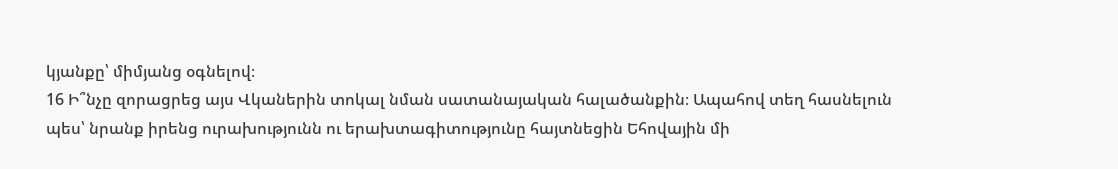կյանքը՝ միմյանց օգնելով։
16 Ի՞նչը զորացրեց այս Վկաներին տոկալ նման սատանայական հալածանքին։ Ապահով տեղ հասնելուն պես՝ նրանք իրենց ուրախությունն ու երախտագիտությունը հայտնեցին Եհովային մի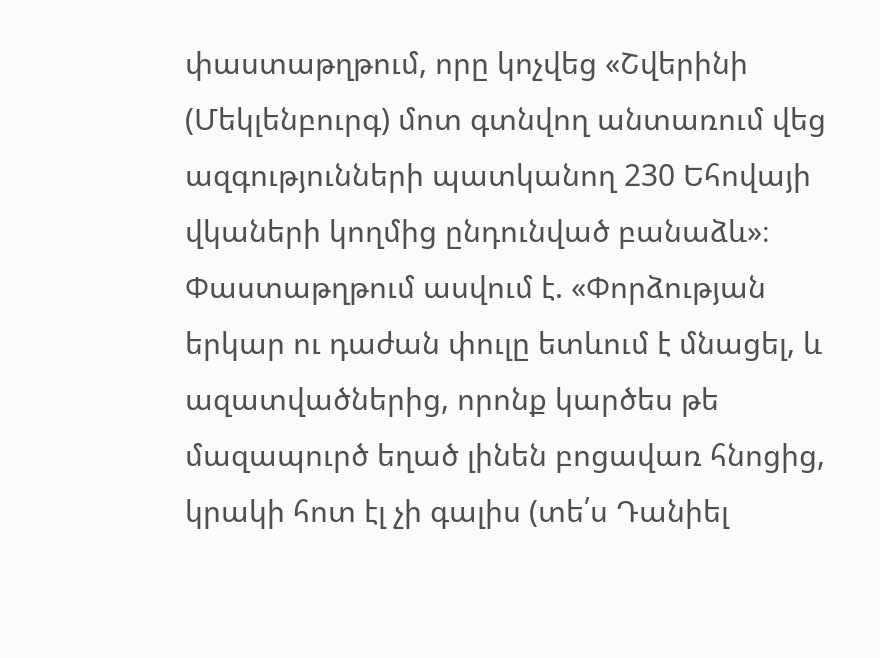փաստաթղթում, որը կոչվեց «Շվերինի (Մեկլենբուրգ) մոտ գտնվող անտառում վեց ազգությունների պատկանող 230 Եհովայի վկաների կողմից ընդունված բանաձև»։ Փաստաթղթում ասվում է. «Փորձության երկար ու դաժան փուլը ետևում է մնացել, և ազատվածներից, որոնք կարծես թե մազապուրծ եղած լինեն բոցավառ հնոցից, կրակի հոտ էլ չի գալիս (տե՛ս Դանիել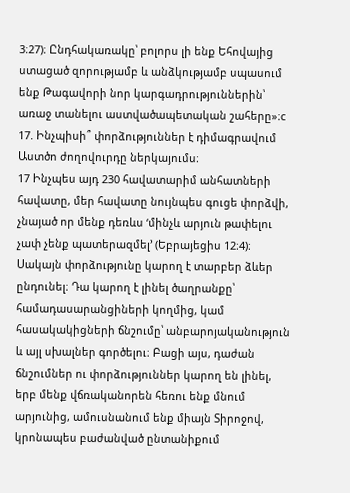3։27)։ Ընդհակառակը՝ բոլորս լի ենք Եհովայից ստացած զորությամբ և անձկությամբ սպասում ենք Թագավորի նոր կարգադրություններին՝ առաջ տանելու աստվածապետական շահերը»։c
17. Ինչպիսի՞ փորձություններ է դիմագրավում Աստծո ժողովուրդը ներկայումս։
17 Ինչպես այդ 230 հավատարիմ անհատների հավատը, մեր հավատը նույնպես գուցե փորձվի, չնայած որ մենք դեռևս ‘մինչև արյուն թափելու չափ չենք պատերազմել’ (Եբրայեցիս 12։4)։ Սակայն փորձությունը կարող է տարբեր ձևեր ընդունել։ Դա կարող է լինել ծաղրանքը՝ համադասարանցիների կողմից, կամ հասակակիցների ճնշումը՝ անբարոյականություն և այլ սխալներ գործելու։ Բացի այս, դաժան ճնշումներ ու փորձություններ կարող են լինել, երբ մենք վճռականորեն հեռու ենք մնում արյունից, ամուսնանում ենք միայն Տիրոջով, կրոնապես բաժանված ընտանիքում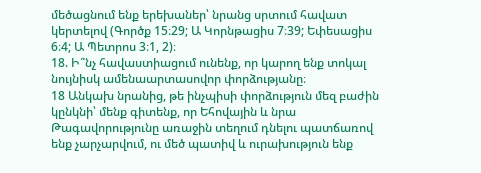մեծացնում ենք երեխաներ՝ նրանց սրտում հավատ կերտելով (Գործք 15։29; Ա Կորնթացիս 7։39; Եփեսացիս 6։4; Ա Պետրոս 3։1, 2)։
18. Ի՞նչ հավաստիացում ունենք, որ կարող ենք տոկալ նույնիսկ ամենաարտասովոր փորձությանը։
18 Անկախ նրանից, թե ինչպիսի փորձություն մեզ բաժին կընկնի՝ մենք գիտենք, որ Եհովային և նրա Թագավորությունը առաջին տեղում դնելու պատճառով ենք չարչարվում, ու մեծ պատիվ և ուրախություն ենք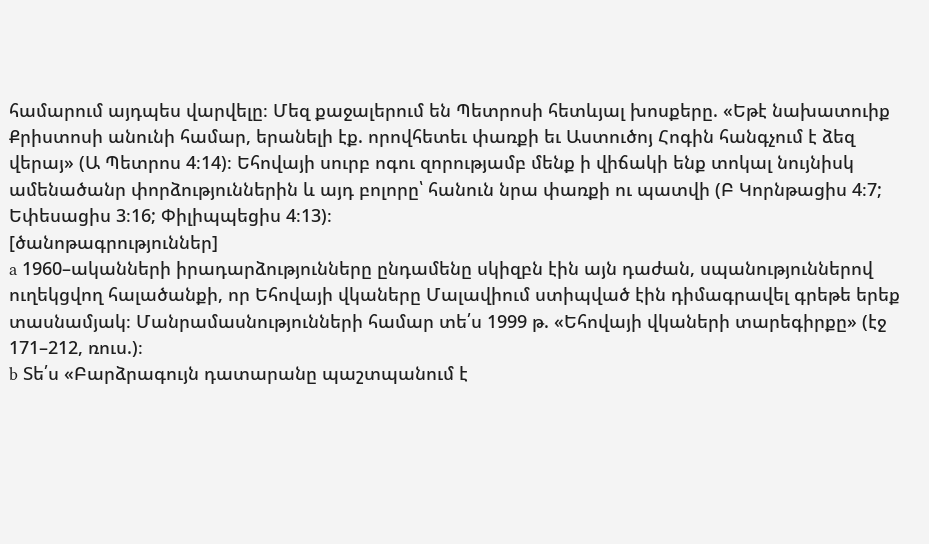համարում այդպես վարվելը։ Մեզ քաջալերում են Պետրոսի հետևյալ խոսքերը. «Եթէ նախատուիք Քրիստոսի անունի համար, երանելի էք. որովհետեւ փառքի եւ Աստուծոյ Հոգին հանգչում է ձեզ վերայ» (Ա Պետրոս 4։14)։ Եհովայի սուրբ ոգու զորությամբ մենք ի վիճակի ենք տոկալ նույնիսկ ամենածանր փորձություններին և այդ բոլորը՝ հանուն նրա փառքի ու պատվի (Բ Կորնթացիս 4։7; Եփեսացիս 3։16; Փիլիպպեցիս 4։13)։
[ծանոթագրություններ]
a 1960–ականների իրադարձությունները ընդամենը սկիզբն էին այն դաժան, սպանություններով ուղեկցվող հալածանքի, որ Եհովայի վկաները Մալավիում ստիպված էին դիմագրավել գրեթե երեք տասնամյակ։ Մանրամասնությունների համար տե՛ս 1999 թ. «Եհովայի վկաների տարեգիրքը» (էջ 171–212, ռուս.)։
b Տե՛ս «Բարձրագույն դատարանը պաշտպանում է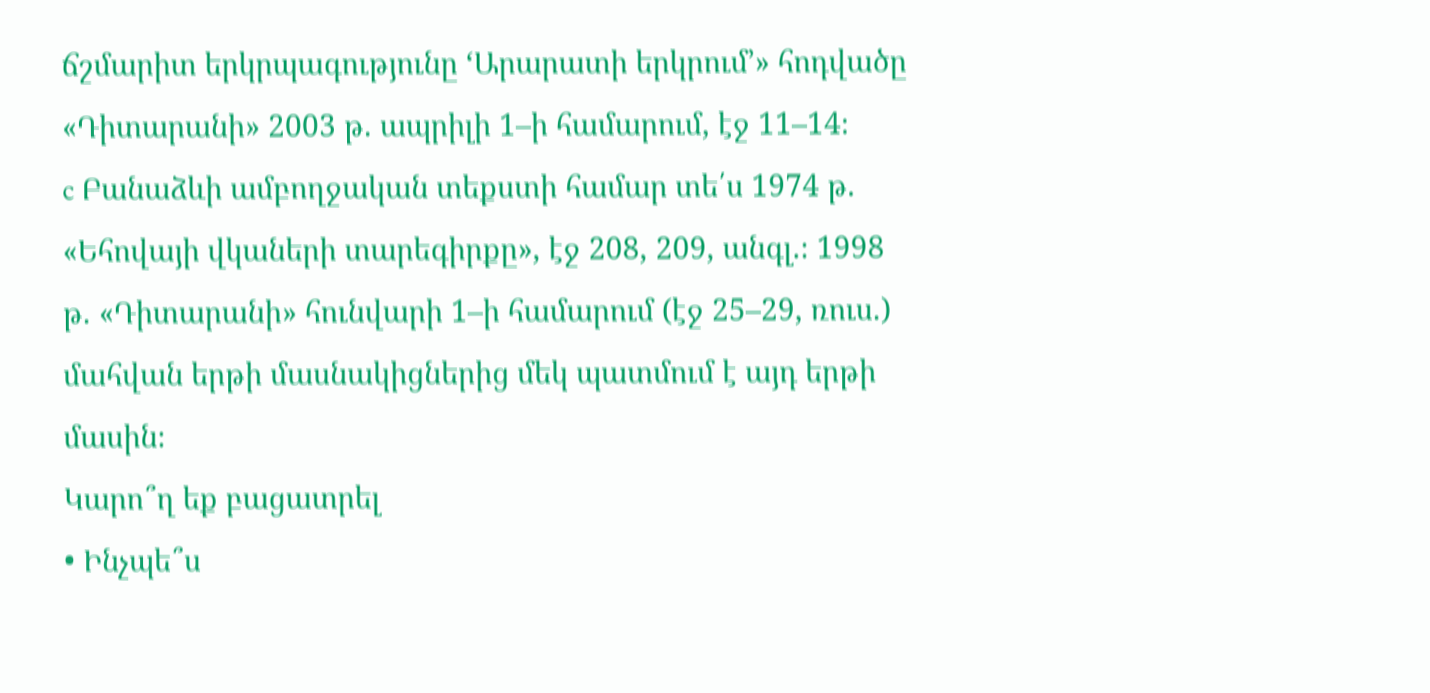ճշմարիտ երկրպագությունը ‘Արարատի երկրում’» հոդվածը «Դիտարանի» 2003 թ. ապրիլի 1–ի համարում, էջ 11–14։
c Բանաձևի ամբողջական տեքստի համար տե՛ս 1974 թ. «Եհովայի վկաների տարեգիրքը», էջ 208, 209, անգլ.։ 1998 թ. «Դիտարանի» հունվարի 1–ի համարում (էջ 25–29, ռուս.) մահվան երթի մասնակիցներից մեկ պատմում է այդ երթի մասին։
Կարո՞ղ եք բացատրել
• Ինչպե՞ս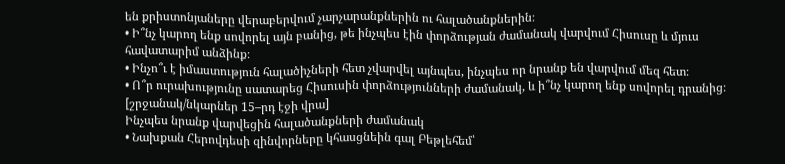են քրիստոնյաները վերաբերվում չարչարանքներին ու հալածանքներին։
• Ի՞նչ կարող ենք սովորել այն բանից, թե ինչպես էին փորձության ժամանակ վարվում Հիսուսը և մյուս հավատարիմ անձինք։
• Ինչո՞ւ է իմաստություն հալածիչների հետ չվարվել այնպես, ինչպես որ նրանք են վարվում մեզ հետ։
• Ո՞ր ուրախությունը սատարեց Հիսուսին փորձությունների ժամանակ, և ի՞նչ կարող ենք սովորել դրանից։
[շրջանակ/նկարներ 15–րդ էջի վրա]
Ինչպես նրանք վարվեցին հալածանքների ժամանակ
• Նախքան Հերովդեսի զինվորները կհասցնեին գալ Բեթլեհեմ՝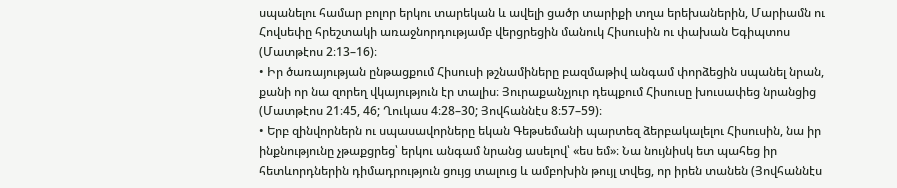սպանելու համար բոլոր երկու տարեկան և ավելի ցածր տարիքի տղա երեխաներին, Մարիամն ու Հովսեփը հրեշտակի առաջնորդությամբ վերցրեցին մանուկ Հիսուսին ու փախան Եգիպտոս (Մատթէոս 2։13–16)։
• Իր ծառայության ընթացքում Հիսուսի թշնամիները բազմաթիվ անգամ փորձեցին սպանել նրան, քանի որ նա զորեղ վկայություն էր տալիս։ Յուրաքանչյուր դեպքում Հիսուսը խուսափեց նրանցից (Մատթէոս 21։45, 46; Ղուկաս 4։28–30; Յովհաննէս 8։57–59)։
• Երբ զինվորներն ու սպասավորները եկան Գեթսեմանի պարտեզ ձերբակալելու Հիսուսին, նա իր ինքնությունը չթաքցրեց՝ երկու անգամ նրանց ասելով՝ «ես եմ»։ Նա նույնիսկ ետ պահեց իր հետևորդներին դիմադրություն ցույց տալուց և ամբոխին թույլ տվեց, որ իրեն տանեն (Յովհաննէս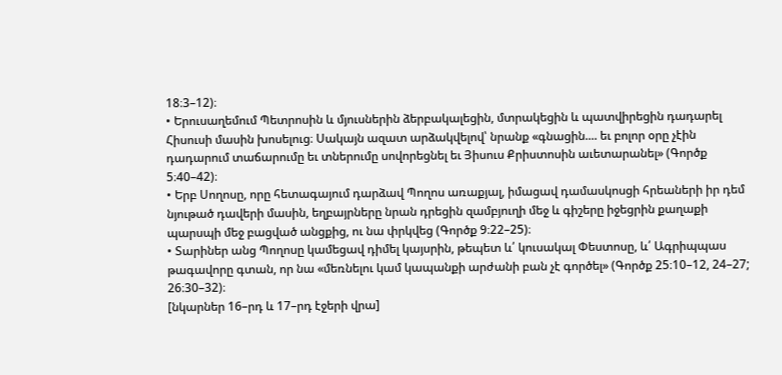18։3–12)։
• Երուսաղեմում Պետրոսին և մյուսներին ձերբակալեցին, մտրակեցին և պատվիրեցին դադարել Հիսուսի մասին խոսելուց։ Սակայն ազատ արձակվելով՝ նրանք «գնացին.... եւ բոլոր օրը չէին դադարում տաճարումը եւ տներումը սովորեցնել եւ Յիսուս Քրիստոսին աւետարանել» (Գործք 5։40–42)։
• Երբ Սողոսը, որը հետագայում դարձավ Պողոս առաքյալ, իմացավ դամասկոսցի հրեաների իր դեմ նյութած դավերի մասին, եղբայրները նրան դրեցին զամբյուղի մեջ և գիշերը իջեցրին քաղաքի պարսպի մեջ բացված անցքից, ու նա փրկվեց (Գործք 9։22–25)։
• Տարիներ անց Պողոսը կամեցավ դիմել կայսրին, թեպետ և՛ կուսակալ Փեստոսը, և՛ Ագրիպպաս թագավորը գտան, որ նա «մեռնելու կամ կապանքի արժանի բան չէ գործել» (Գործք 25։10–12, 24–27; 26։30–32)։
[նկարներ 16–րդ և 17–րդ էջերի վրա]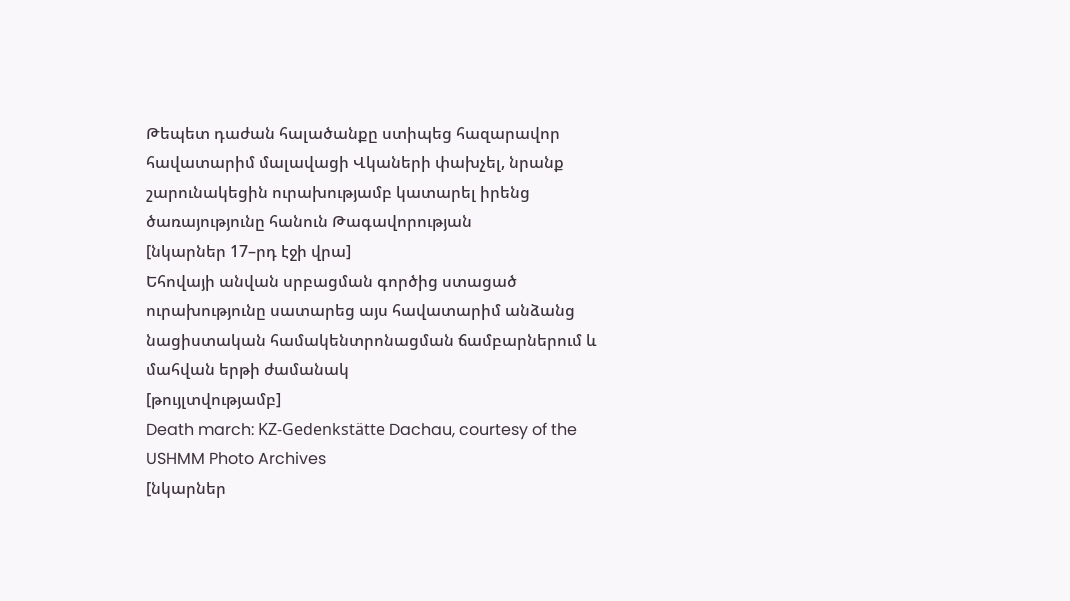Թեպետ դաժան հալածանքը ստիպեց հազարավոր հավատարիմ մալավացի Վկաների փախչել, նրանք շարունակեցին ուրախությամբ կատարել իրենց ծառայությունը հանուն Թագավորության
[նկարներ 17–րդ էջի վրա]
Եհովայի անվան սրբացման գործից ստացած ուրախությունը սատարեց այս հավատարիմ անձանց նացիստական համակենտրոնացման ճամբարներում և մահվան երթի ժամանակ
[թույլտվությամբ]
Death march: KZ-Gedenkstätte Dachau, courtesy of the USHMM Photo Archives
[նկարներ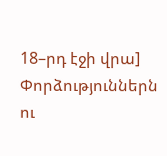18–րդ էջի վրա]
Փորձություններն ու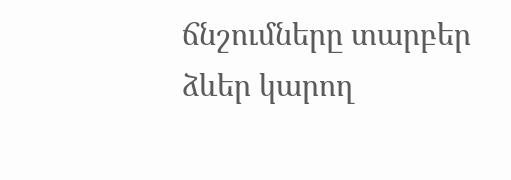ճնշումները տարբեր ձևեր կարող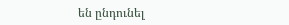են ընդունել